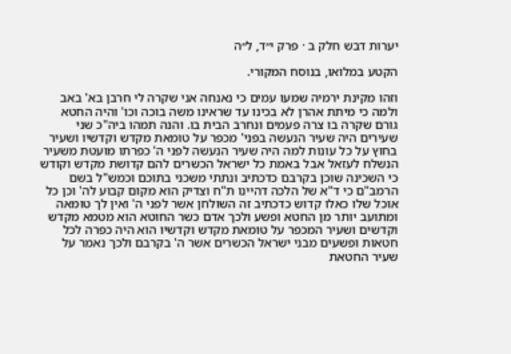יערות דבש חלק ב · פרק י״ד, ל״ה

הקטע במלואו, בנוסח המקורי.

וזהו מקינת ירמיה שמעו עמים כי נאנחה אני שקרה לי חרבן בא' באב ולמה כי מיתת אהרן לא בכינו עד שראינו משה בוכה וכו' והיה החטא גורם שקרה בו צרה פעמים ונחרב הבית בו. והנה תמהו ביה"כ שני שעירים היה שעיר הנעשה בפני' מכפר על טומאת מקדש וקדשיו ושעיר בחוץ על כל עונות למה היה שעיר הנעשה לפני ה' כפרתו מועטת משעיר הנשלח לעזאל אבל באמת כל ישראל הכשרים להם קדושת מקדש וקודש כי השכינה שוכן בקרבם כדכתיב ונתתי משכני בתוכם וכמש"ל בשם הרמב"ם כי ד"א של הלכה דהיינו ת"ח וצדיק הוא מקום קבוע לה' וכן כל אוכל שלו כאלו קדוש כדכתיב זה השולחן אשר לפני ה' ואין לך טומאה ומתועב יותר מן החטא ופשע ולכך אדם כשר החוטא הוא מטמא מקדש וקדשים ושעיר המכפר על טומאת מקדש וקדשיו הוא היה כפרה לכל חטאות ופשעים מבני ישראל הכשרים אשר ה' בקרבם ולכך נאמר על שעיר החטאת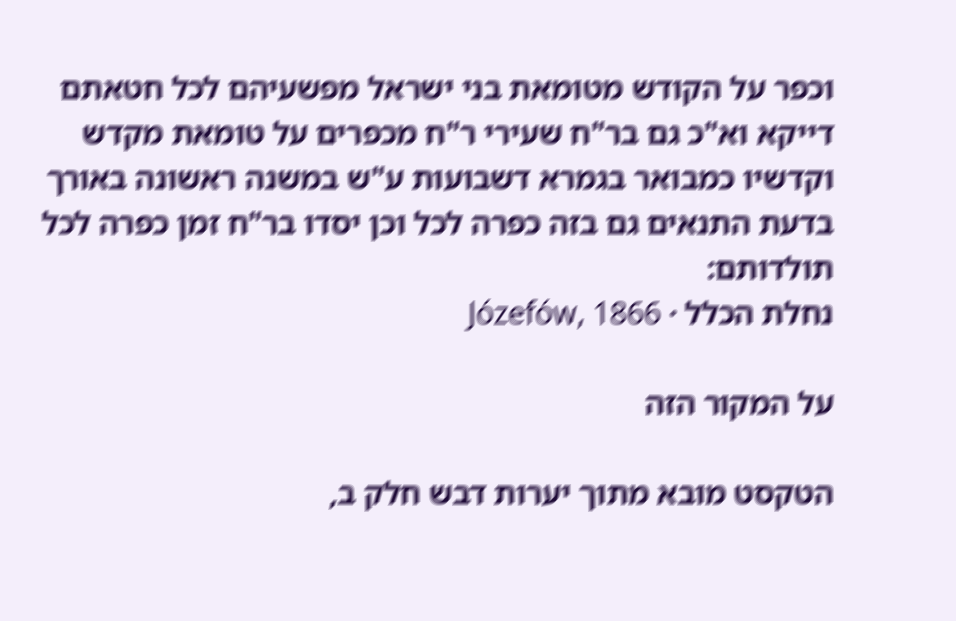וכפר על הקודש מטומאת בני ישראל מפשעיהם לכל חטאתם דייקא וא"כ גם בר"ח שעירי ר"ח מכפרים על טומאת מקדש וקדשיו כמבואר בגמרא דשבועות ע"ש במשנה ראשונה באורך בדעת התנאים גם בזה כפרה לכל וכן יסדו בר"ח זמן כפרה לכל תולדותם:
נחלת הכלל · Józefów, 1866

על המקור הזה

הטקסט מובא מתוך יערות דבש חלק ב,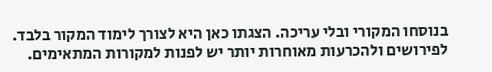בנוסחו המקורי ובלי עריכה. הצגתו כאן היא לצורך לימוד המקור בלבד. לפירושים ולהכרעות מאוחרות יותר יש לפנות למקורות המתאימים.